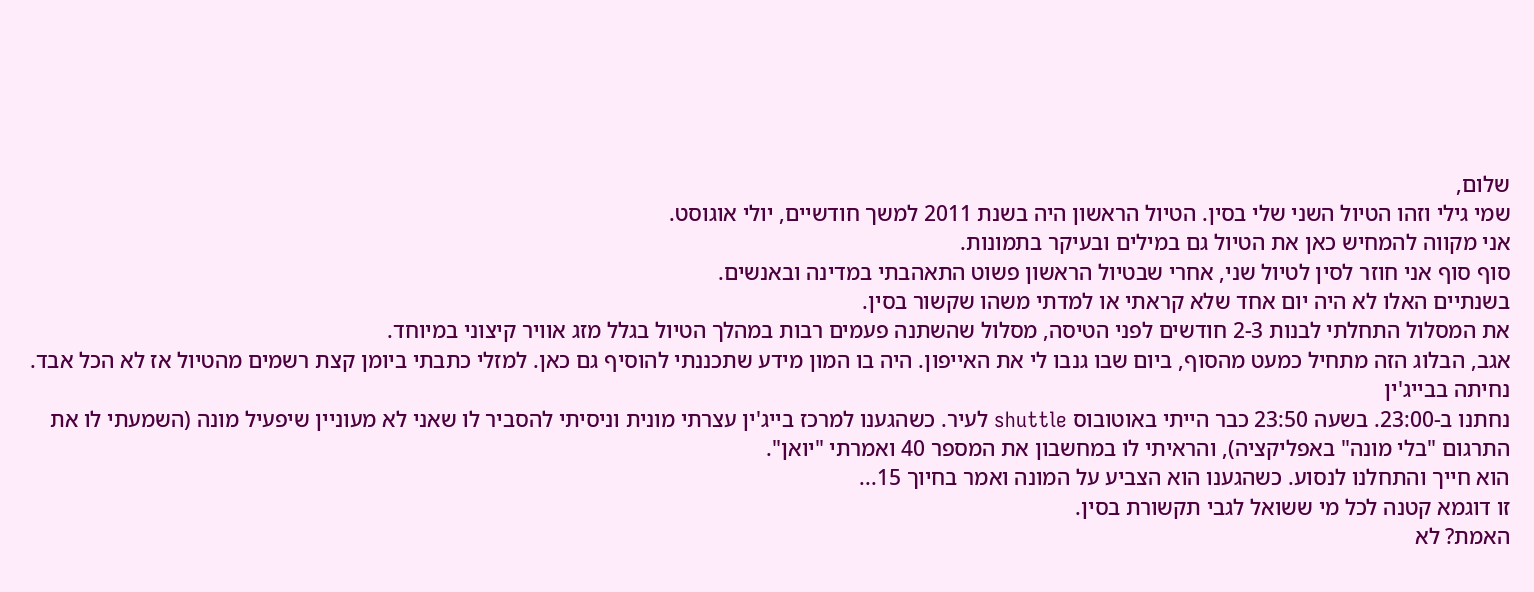שלום,
שמי גילי וזהו הטיול השני שלי בסין. הטיול הראשון היה בשנת 2011 למשך חודשיים, יולי אוגוסט.
אני מקווה להמחיש כאן את הטיול גם במילים ובעיקר בתמונות.
סוף סוף אני חוזר לסין לטיול שני, אחרי שבטיול הראשון פשוט התאהבתי במדינה ובאנשים.
בשנתיים האלו לא היה יום אחד שלא קראתי או למדתי משהו שקשור בסין.
את המסלול התחלתי לבנות 2-3 חודשים לפני הטיסה, מסלול שהשתנה פעמים רבות במהלך הטיול בגלל מזג אוויר קיצוני במיוחד.
אגב, הבלוג הזה מתחיל כמעט מהסוף, ביום שבו גנבו לי את האייפון. היה בו המון מידע שתכננתי להוסיף גם כאן. למזלי כתבתי ביומן קצת רשמים מהטיול אז לא הכל אבד.
נחיתה בבייג'ין
נחתנו ב-23:00. בשעה 23:50 כבר הייתי באוטובוס shuttle לעיר. כשהגענו למרכז בייג'ין עצרתי מונית וניסיתי להסביר לו שאני לא מעוניין שיפעיל מונה (השמעתי לו את התרגום "בלי מונה" באפליקציה), והראיתי לו במחשבון את המספר 40 ואמרתי "יואן".
הוא חייך והתחלנו לנסוע. כשהגענו הוא הצביע על המונה ואמר בחיוך 15...
זו דוגמא קטנה לכל מי ששואל לגבי תקשורת בסין.
האמת? לא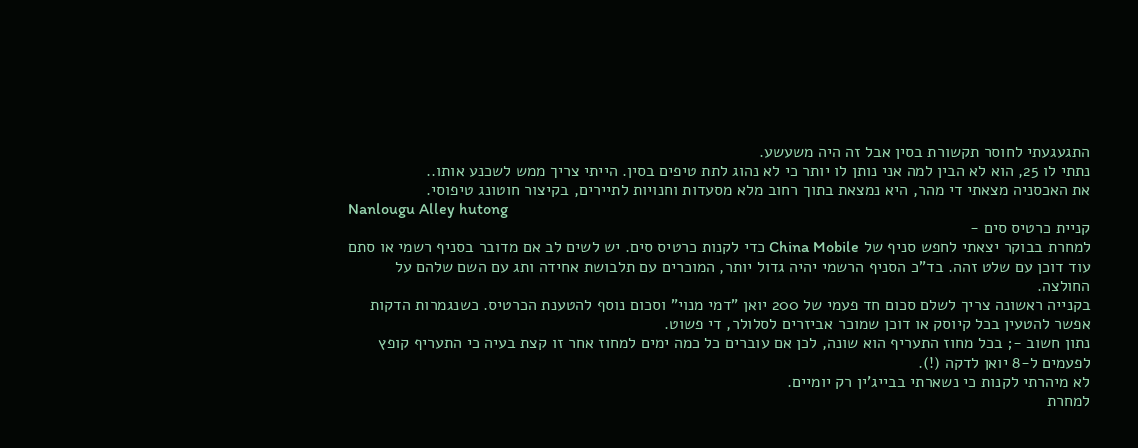התגעגעתי לחוסר תקשורת בסין אבל זה היה משעשע.
נתתי לו 25, הוא לא הבין למה אני נותן לו יותר כי לא נהוג לתת טיפים בסין. הייתי צריך ממש לשכנע אותו..
את האכסניה מצאתי די מהר, היא נמצאת בתוך רחוב מלא מסעדות וחנויות לתיירים, בקיצור חוטונג טיפוסי.
Nanlougu Alley hutong
קניית כרטיס סים -
למחרת בבוקר יצאתי לחפש סניף של China Mobile כדי לקנות כרטיס סים. יש לשים לב אם מדובר בסניף רשמי או סתם עוד דוכן עם שלט זהה. בד"כ הסניף הרשמי יהיה גדול יותר, המוכרים עם תלבושת אחידה ותג עם השם שלהם על החולצה.
בקנייה ראשונה צריך לשלם סכום חד פעמי של 200 יואן "דמי מנוי" וסכום נוסף להטענת הכרטיס. כשנגמרות הדקות אפשר להטעין בכל קיוסק או דוכן שמוכר אביזרים לסלולר, די פשוט.
נתון חשוב -; בכל מחוז התעריף הוא שונה, לכן אם עוברים כל כמה ימים למחוז אחר זו קצת בעיה כי התעריף קופץ לפעמים ל-8 יואן לדקה (!).
לא מיהרתי לקנות כי נשארתי בבייג'ין רק יומיים.
למחרת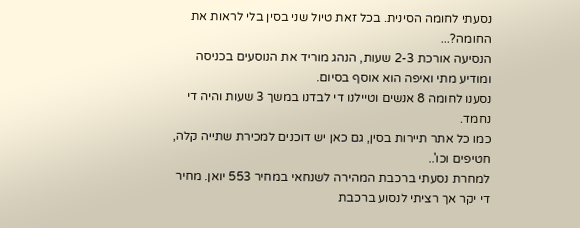נסעתי לחומה הסינית. בכל זאת טיול שני בסין בלי לראות את החומה?...
הנסיעה אורכת 2-3 שעות, הנהג מוריד את הנוסעים בכניסה ומודיע מתי ואיפה הוא אוסף בסיום.
נסענו לחומה 8 אנשים וטיילנו די לבדנו במשך 3 שעות והיה די נחמד.
כמו כל אתר תיירות בסין, גם כאן יש דוכנים למכירת שתייה קלה, חטיפים וכו'..
למחרת נסעתי ברכבת המהירה לשנחאי במחיר 553 יואן. מחיר די יקר אך רציתי לנסוע ברכבת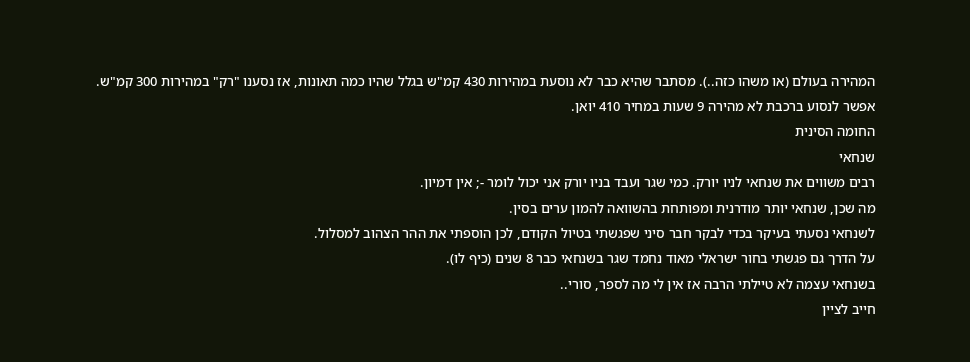המהירה בעולם (או משהו כזה..). מסתבר שהיא כבר לא נוסעת במהירות 430 קמ"ש בגלל שהיו כמה תאונות, אז נסענו "רק" במהירות 300 קמ"ש.
אפשר לנסוע ברכבת לא מהירה 9 שעות במחיר 410 יואן.
החומה הסינית
שנחאי
רבים משווים את שנחאי לניו יורק. כמי שגר ועבד בניו יורק אני יכול לומר -; אין דמיון.
מה שכן, שנחאי יותר מודרנית ומפותחת בהשוואה להמון ערים בסין.
לשנחאי נסעתי בעיקר בכדי לבקר חבר סיני שפגשתי בטיול הקודם, לכן הוספתי את ההר הצהוב למסלול.
על הדרך גם פגשתי בחור ישראלי מאוד נחמד שגר בשנחאי כבר 8 שנים (כיף לו).
בשנחאי עצמה לא טיילתי הרבה אז אין לי מה לספר, סורי..
חייב לציין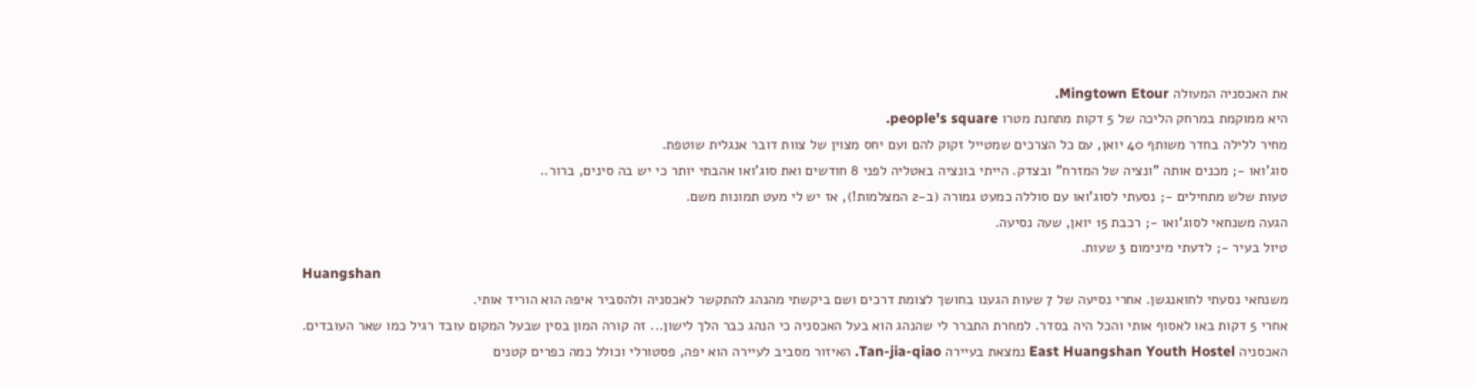את האכסניה המעולה Mingtown Etour.
היא ממוקמת במרחק הליכה של 5 דקות מתחנת מטרו people's square.
מחיר ללילה בחדר משותף 40 יואן, עם כל הצרכים שמטייל זקוק להם ועם יחס מצוין של צוות דובר אנגלית שוטפת.
סוג'ואו -; מכנים אותה "ונציה של המזרח" ובצדק. הייתי בונציה באטליה לפני 8 חודשים ואת סוג'ואו אהבתי יותר כי יש בה סינים, ברור..
טעות שלש מתחילים -; נסעתי לסוג'ואו עם סוללה כמעט גמורה (ב-2 המצלמות!), אז יש לי מעט תמונות משם.
הגעה משנחאי לסוג'ואו -; רכבת 15 יואן, שעה נסיעה.
טיול בעיר -; לדעתי מינימום 3 שעות.
Huangshan
משנחאי נסעתי לחואנגשן. אחרי נסיעה של 7 שעות הגענו בחושך לצומת דרכים ושם ביקשתי מהנהג להתקשר לאכסניה ולהסביר איפה הוא הוריד אותי.
אחרי 5 דקות באו לאסוף אותי והכל היה בסדר. למחרת התברר לי שהנהג הוא בעל האכסניה כי הנהג כבר הלך לישון... זה קורה המון בסין שבעל המקום עובד רגיל כמו שאר העובדים.
האכסניה East Huangshan Youth Hostel נמצאת בעיירה Tan-jia-qiao. האיזור מסביב לעיירה הוא יפה, פסטורלי וכולל כמה כפרים קטנים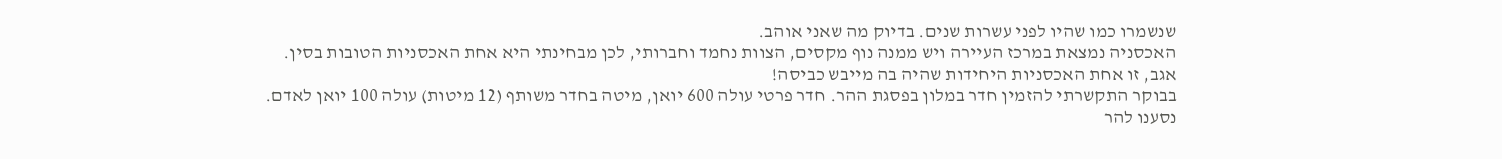שנשמרו כמו שהיו לפני עשרות שנים. בדיוק מה שאני אוהב.
האכסניה נמצאת במרכז העיירה ויש ממנה נוף מקסים, הצוות נחמד וחברותי, לכן מבחינתי היא אחת האכסניות הטובות בסין.
אגב, זו אחת האכסניות היחידות שהיה בה מייבש כביסה!
בבוקר התקשרתי להזמין חדר במלון בפסגת ההר. חדר פרטי עולה 600 יואן, מיטה בחדר משותף (12 מיטות) עולה 100 יואן לאדם.
נסענו להר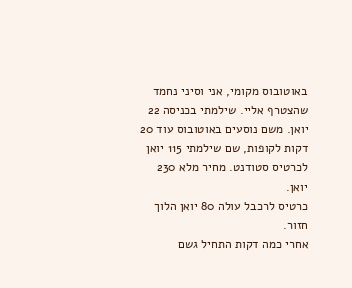באוטובוס מקומי, אני וסיני נחמד שהצטרף אליי. שילמתי בכניסה 22 יואן. משם נוסעים באוטובוס עוד 20 דקות לקופות, שם שילמתי 115 יואן לכרטיס סטודנט. מחיר מלא 230 יואן.
כרטיס לרכבל עולה 80 יואן הלוך חזור.
אחרי כמה דקות התחיל גשם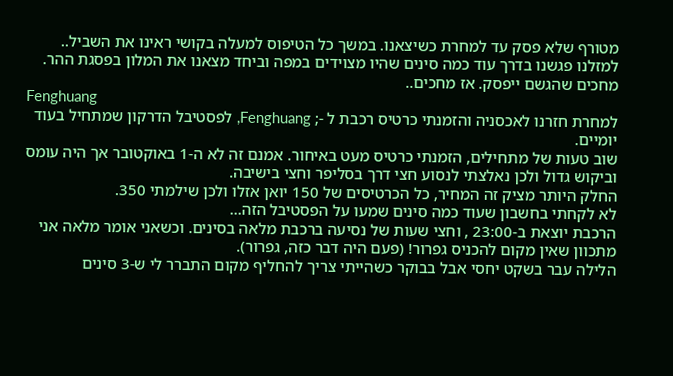מטורף שלא פסק עד למחרת כשיצאנו. במשך כל הטיפוס למעלה בקושי ראינו את השביל..
למזלנו פגשנו בדרך עוד כמה סינים שהיו מצוידים במפה וביחד מצאנו את המלון בפסגת ההר.
מחכים שהגשם ייפסק. אז מחכים..
Fenghuang
למחרת חזרנו לאכסניה והזמנתי כרטיס רכבת ל -; Fenghuang, לפסטיבל הדרקון שמתחיל בעוד יומיים.
שוב טעות של מתחילים, הזמנתי כרטיס מעט באיחור. אמנם זה לא ה-1 באוקטובר אך היה עומס וביקוש גדול ולכן נאלצתי לנסוע חצי דרך בסליפר וחצי בישיבה.
החלק היותר מציק זה המחיר, כל הכרטיסים של 150 יואן אזלו ולכן שילמתי 350.
לא לקחתי בחשבון שעוד כמה סינים שמעו על הפסטיבל הזה...
הרכבת יוצאת ב-23:00 , וחצי שעות של נסיעה ברכבת מלאה בסינים. וכשאני אומר מלאה אני מתכוון שאין מקום להכניס גפרור! (פעם היה דבר כזה, גפרור).
הלילה עבר בשקט יחסי אבל בבוקר כשהייתי צריך להחליף מקום התברר לי ש-3 סינים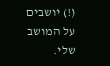(!) יושבים על המושב שלי.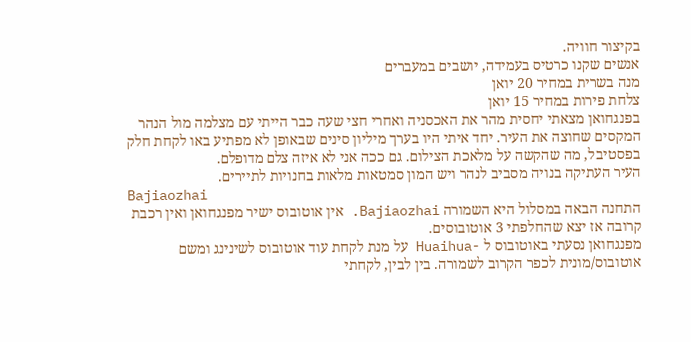בקיצור חוויה.
אנשים שקנו כרטיס בעמידה, יושבים במעברים
מנה בשרית במחיר 20 יואן
צלחת פירות במחיר 15 יואן
בפנגחואן מצאתי יחסית מהר את האכסניה ואחרי חצי שעה כבר הייתי עם מצלמה מול הנהר המקסים שחוצה את העיר. יחד איתי היו בערך מיליון סינים שבאופן לא מפתיע באו לקחת חלק בפסטיבל, מה שהקשה על מלאכת הצילום. גם ככה אני לא איזה צלם מדופלם.
העיר העתיקה בנויה מסביב לנהר ויש המון סמטאות מלאות בחנויות לתיירים.
Bajiaozhai
התחנה הבאה במסלול היא השמורה Bajiaozhai. אין אוטובוס ישיר מפנגחואן ואין רכבת קרובה אז יצא שהחלפתי 3 אוטובוסים.
מפנגחואן נסעתי באוטובוס ל -Huaihua על מנת לקחת עוד אוטובוס לשינינג ומשם אוטובוס/מונית לכפר הקרוב לשמורה. בין לבין, לקחתי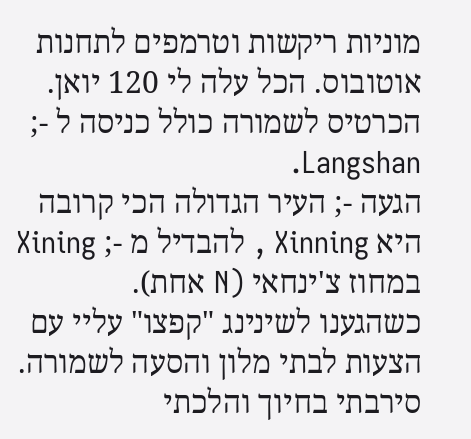מוניות ריקשות וטרמפים לתחנות אוטובוס. הכל עלה לי 120 יואן.
הכרטיס לשמורה כולל כניסה ל -; Langshan.
הגעה -; העיר הגדולה הכי קרובה היא Xinning , להבדיל מ -; Xining במחוז צ'ינחאי (N אחת).
כשהגענו לשינינג "קפצו" עליי עם הצעות לבתי מלון והסעה לשמורה. סירבתי בחיוך והלכתי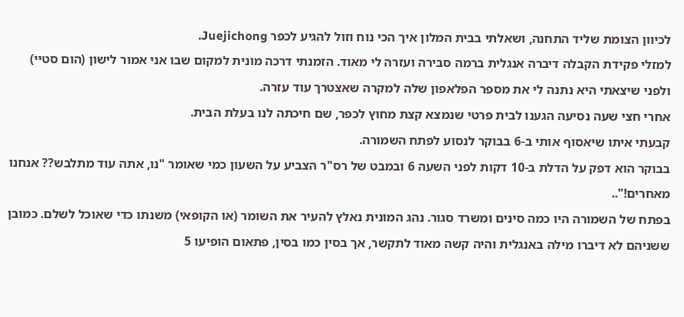לכיוון הצומת שליד התחנה, ושאלתי בבית המלון איך הכי נוח וזול להגיע לכפר Juejichong.
למזלי פקידת הקבלה דיברה אנגלית ברמה סבירה ועזרה לי מאוד. הזמנתי דרכה מונית למקום שבו אני אמור לישון (הום סטיי) ולפני שיצאתי היא נתנה לי את מספר הפלאפון שלה למקרה שאצטרך עוד עזרה.
אחרי חצי שעה נסיעה הגענו לבית פרטי שנמצא קצת מחוץ לכפר, שם חיכתה לנו בעלת הבית.
קבעתי איתו שיאסוף אותי ב-6 בבוקר לנסוע לפתח השמורה.
בבוקר הוא דפק על הדלת ב-10 דקות לפני השעה 6 ובמבט של רס"ר הצביע על השעון כמי שאומר "נו, אתה עוד מתלבש?? אנחנו מאחרים!"..
בפתח של השמורה היו כמה סינים ומשרד סגור. נהג המונית נאלץ להעיר את השומר (או הקופאי) משנתו כדי שאוכל לשלם. כמובן ששניהם לא דיברו מילה באנגלית והיה קשה מאוד לתקשר, אך בסין כמו בסין, פתאום הופיעו 5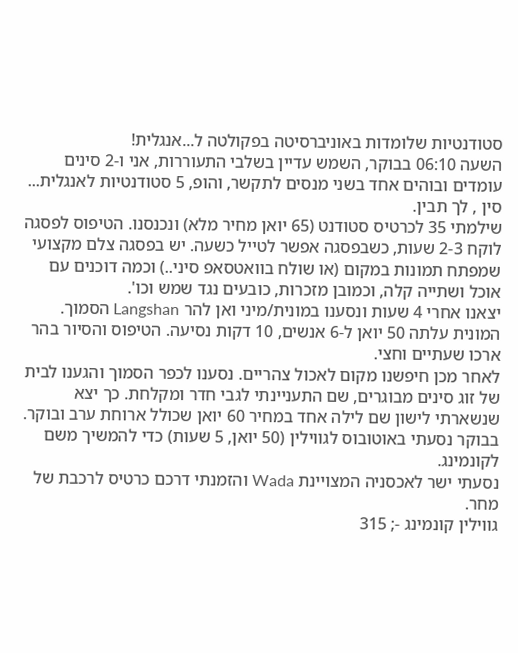סטודנטיות שלומדות באוניברסיטה בפקולטה ל...אנגלית!
השעה 06:10 בבוקר, השמש עדיין בשלבי התעוררות, אני ו-2 סינים עומדים ובוהים אחד בשני מנסים לתקשר, והופ, 5 סטודנטיות לאנגלית... סין , לך תבין.
שילמתי 35 לכרטיס סטודנט (65 יואן מחיר מלא) ונכנסנו. הטיפוס לפסגה לוקח 2-3 שעות, כשבפסגה אפשר לטייל כשעה. יש בפסגה צלם מקצועי שמפתח תמונות במקום (או שולח בוואטסאפ סיני..) וכמה דוכנים עם אוכל ושתייה קלה, וכמובן מזכרות, כובעים נגד שמש וכו'.
יצאנו אחרי 4 שעות ונסענו במונית/מיני ואן להר Langshan הסמוך.
המונית עלתה 50 יואן ל-6 אנשים, 10 דקות נסיעה. הטיפוס והסיור בהר ארכו שעתיים וחצי.
לאחר מכן חיפשנו מקום לאכול צהריים. נסענו לכפר הסמוך והגענו לבית של זוג סינים מבוגרים, שם התעניינתי לגבי חדר ומקלחת. כך יצא שנשארתי לישון שם לילה אחד במחיר 60 יואן שכולל ארוחת ערב ובוקר.
בבוקר נסעתי באוטובוס לגווילין (50 יואן, 5 שעות) כדי להמשיך משם לקונמינג.
נסעתי ישר לאכסניה המצויינת Wada והזמנתי דרכם כרטיס לרכבת של מחר.
גווילין קונמינג -; 315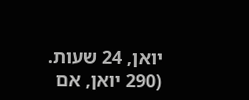יואן, 24 שעות. (290 יואן, אם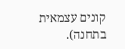קונים עצמאית בתחנה).